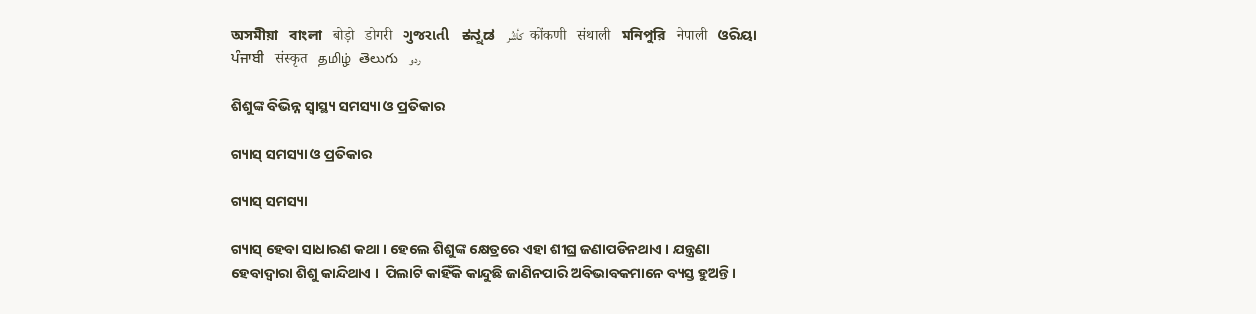অসমীয়া   বাংলা   बोड़ो   डोगरी   ગુજરાતી   ಕನ್ನಡ   كأشُر   कोंकणी   संथाली   মনিপুরি   नेपाली   ଓରିୟା   ਪੰਜਾਬੀ   संस्कृत   தமிழ்  తెలుగు   ردو

ଶିଶୁଙ୍କ ବିଭିନ୍ନ ସ୍ୱାସ୍ଥ୍ୟ ସମସ୍ୟା ଓ ପ୍ରତିକାର

ଗ୍ୟାସ୍ ସମସ୍ୟା ଓ ପ୍ରତିକାର

ଗ୍ୟାସ୍ ସମସ୍ୟା

ଗ୍ୟାସ୍ ହେବା ସାଧାରଣ କଥା । ହେଲେ ଶିଶୁଙ୍କ କ୍ଷେତ୍ରରେ ଏହା ଶୀଘ୍ର ଜଣାପଡିନଥାଏ । ଯନ୍ତ୍ରଣା ହେବାଦ୍ଵାରା ଶିଶୁ କାନ୍ଦିଥାଏ ।  ପିଲାଟି କାହିଁକି କାନ୍ଦୁଛି ଜାଣିନପାରି ଅବିଭାବକମାନେ ବ୍ୟସ୍ତ ହୁଅନ୍ତି ।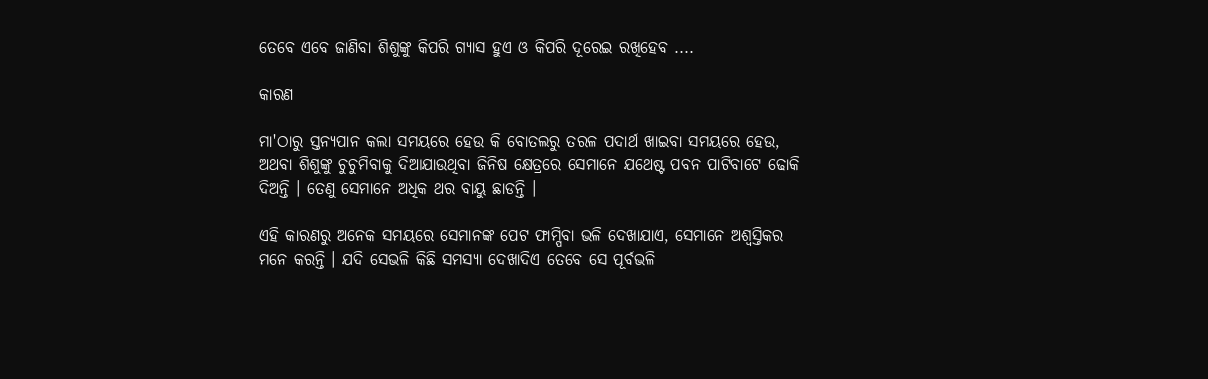ତେବେ ଏବେ ଜାଣିବା ଶିଶୁଙ୍କୁ କିପରି ଗ୍ୟାସ ହୁଏ ଓ କିପରି ଦୂରେଇ ରଖିହେବ ....

କାରଣ

ମା'ଠାରୁ ସ୍ତନ୍ୟପାନ କଲା ସମୟରେ ହେଉ କି ବୋତଲରୁ ତରଳ ପଦାର୍ଥ ଖାଇବା ସମୟରେ ହେଉ,  ଅଥବା ଶିଶୁଙ୍କୁ ଚୁଚୁମିବାକୁ ଦିଆଯାଉଥିବା ଜିନିଷ କ୍ଷେତ୍ରରେ ସେମାନେ ଯଥେଷ୍ଟ ପବନ ପାଟିବାଟେ ଢୋକି ଦିଅନ୍ତି । ତେଣୁ ସେମାନେ ଅଧିକ ଥର ବାୟୁ ଛାଡନ୍ତି ।

ଏହି କାରଣରୁ ଅନେକ ସମୟରେ ସେମାନଙ୍କ ପେଟ ଫାମ୍ପିବା ଭଳି ଦେଖାଯାଏ, ସେମାନେ ଅଶ୍ଵସ୍ତିକର ମନେ କରନ୍ତି । ଯଦି ସେଭଳି କିଛି ସମସ୍ୟା ଦେଖାଦିଏ ତେବେ ସେ ପୂର୍ବଭଳି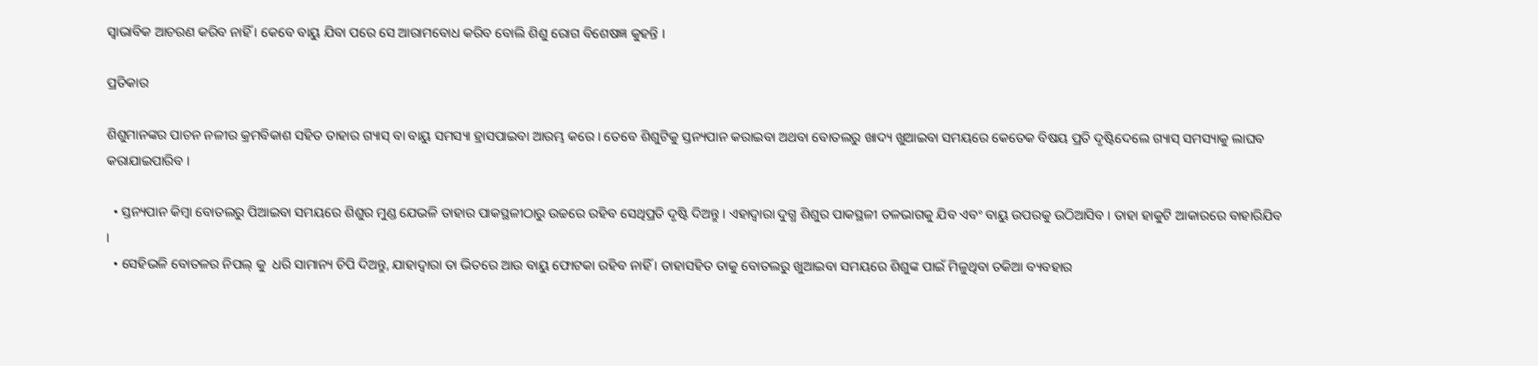ସ୍ଵାଭାବିକ ଆଚରଣ କରିବ ନାହିଁ । କେବେ ବାୟୁ ଯିବା ପରେ ସେ ଆରାମବୋଧ କରିବ ବୋଲି ଶିଶୁ ରୋଗ ବିଶେଷଜ୍ଞ କୁହନ୍ତି ।

ପ୍ରତିକାର

ଶିଶୁମାନଙ୍କର ପାଚନ ନଳୀର କ୍ରମବିକାଶ ସହିତ ତାହାର ଗ୍ୟାସ୍ ବା ବାୟୁ ସମସ୍ୟା ହ୍ରାସପାଇବା ଆରମ୍ଭ କରେ । ତେବେ ଶିଶୁଟିକୁ ସ୍ତନ୍ୟପାନ କରାଇବା ଅଥବା ବୋତଲରୁ ଖାଦ୍ୟ ଖୁଆଇବା ସମୟରେ କେତେକ ବିଷୟ ପ୍ରତି ଦୃଷ୍ଟିଦେଲେ ଗ୍ୟାସ୍ ସମସ୍ୟାକୁ ଲାଘବ କରାଯାଇପାରିବ ।

  • ସ୍ତନ୍ୟପାନ କିମ୍ବା ବୋତଲରୁ ପିଆଇବା ସମୟରେ ଶିଶୁର ମୁଣ୍ଡ ଯେଭଳି ତାହାର ପାକସ୍ଥଳୀଠାରୁ ଉଚ୍ଚରେ ରହିବ ସେଥିପ୍ରତି ଦୃଷ୍ଟି ଦିଅନ୍ତୁ । ଏହାଦ୍ଵାରା ଦୁଗ୍ଧ ଶିଶୁର ପାକସ୍ଥଳୀ ତଳଭାଗକୁ ଯିବ ଏବଂ ବାୟୁ ଉପରକୁ ଉଠିଆସିବ । ତାହା ହାକୁଟି ଆକାରରେ ବାହାରିଯିବ ।
  • ସେହିଭଳି ବୋତଳର ନିପଲ୍ କୁ  ଧରି ସାମାନ୍ୟ ଚିପି ଦିଅନ୍ତୁ, ଯାହାଦ୍ଵାରା ତା ଭିତରେ ଆଉ ବାୟୁ ଫୋଟକା ରହିବ ନାହିଁ । ତାହାସହିତ ତାକୁ ବୋତଲରୁ ଖୁଆଇବା ସମୟରେ ଶିଶୁଙ୍କ ପାଇଁ ମିଳୁଥିବା ତକିଆ ବ୍ୟବହାର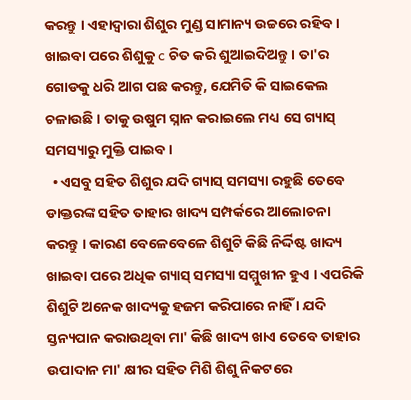କରନ୍ତୁ । ଏହାଦ୍ଵାରା ଶିଶୁର ମୁଣ୍ଡ ସାମାନ୍ୟ ଉଚ୍ଚରେ ରହିବ । ଖାଇବା ପରେ ଶିଶୁକୁ c ଚିତ କରି ଶୁଆଇଦିଅନ୍ତୁ । ତା'ର ଗୋଡକୁ ଧରି ଆଗ ପଛ କରନ୍ତୁ, ଯେମିତି କି ସାଇକେଲ  ଚଳାଉଛି । ତାକୁ ଉଷୁମ ସ୍ନାନ କରାଇଲେ ମଧ୍ୟ ସେ ଗ୍ୟାସ୍ ସମସ୍ୟାରୁ ମୁକ୍ତି ପାଇବ ।
  • ଏସବୁ ସହିତ ଶିଶୁର ଯଦି ଗ୍ୟାସ୍ ସମସ୍ୟା ରହୁଛି ତେବେ ଡାକ୍ତରଙ୍କ ସହିତ ତାହାର ଖାଦ୍ୟ ସମ୍ପର୍କରେ ଆଲୋଚନା କରନ୍ତୁ । କାରଣ ବେଳେବେଳେ ଶିଶୁଟି କିଛି ନିର୍ଦ୍ଦିଷ୍ଟ ଖାଦ୍ୟ ଖାଇବା ପରେ ଅଧିକ ଗ୍ୟାସ୍ ସମସ୍ୟା ସମ୍ମୁଖୀନ ହୁଏ । ଏପରିକି ଶିଶୁଟି ଅନେକ ଖାଦ୍ୟକୁ ହଜମ କରିପାରେ ନାହିଁ । ଯଦି ସ୍ତନ୍ୟପାନ କରାଉଥିବା ମା' କିଛି ଖାଦ୍ୟ ଖାଏ ତେବେ ତାହାର ଉପାଦାନ ମା' କ୍ଷୀର ସହିତ ମିଶି ଶିଶୁ ନିକଟରେ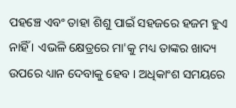ପହଞ୍ଚେ ଏବଂ ତାହା ଶିଶୁ ପାଇଁ ସହଜରେ ହଜମ ହୁଏ ନାହିଁ । ଏଭଳି କ୍ଷେତ୍ରରେ ମା'କୁ ମଧ୍ୟ ତାଙ୍କର ଖାଦ୍ୟ ଉପରେ ଧ୍ୟାନ ଦେବାକୁ ହେବ । ଅଧିକାଂଶ ସମୟରେ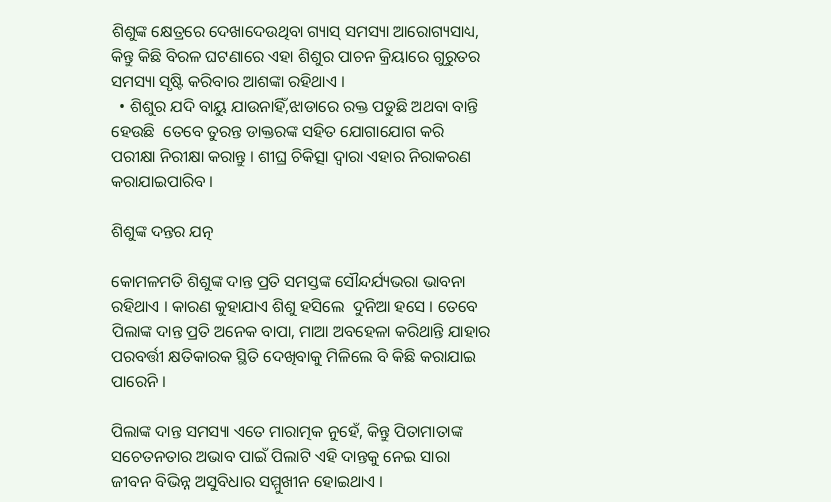ଶିଶୁଙ୍କ କ୍ଷେତ୍ରରେ ଦେଖାଦେଉଥିବା ଗ୍ୟାସ୍ ସମସ୍ୟା ଆରୋଗ୍ୟସାଧ୍ୟ, କିନ୍ତୁ କିଛି ବିରଳ ଘଟଣାରେ ଏହା ଶିଶୁର ପାଚନ କ୍ରିୟାରେ ଗୁରୁତର ସମସ୍ୟା ସୃଷ୍ଟି କରିବାର ଆଶଙ୍କା ରହିଥାଏ ।
  • ଶିଶୁର ଯଦି ବାୟୁ ଯାଉନାହିଁ,ଝାଡାରେ ରକ୍ତ ପଡୁଛି ଅଥବା ବାନ୍ତି ହେଉଛି  ତେବେ ତୁରନ୍ତ ଡାକ୍ତରଙ୍କ ସହିତ ଯୋଗାଯୋଗ କରି ପରୀକ୍ଷା ନିରୀକ୍ଷା କରାନ୍ତୁ । ଶୀଘ୍ର ଚିକିତ୍ସା ଦ୍ଵାରା ଏହାର ନିରାକରଣ କରାଯାଇପାରିବ ।

ଶିଶୁଙ୍କ ଦନ୍ତର ଯତ୍ନ

କୋମଳମତି ଶିଶୁଙ୍କ ଦାନ୍ତ ପ୍ରତି ସମସ୍ତଙ୍କ ସୌନ୍ଦର୍ଯ୍ୟଭରା ଭାବନା ରହିଥାଏ । କାରଣ କୁହାଯାଏ ଶିଶୁ ହସିଲେ  ଦୁନିଆ ହସେ । ତେବେ ପିଲାଙ୍କ ଦାନ୍ତ ପ୍ରତି ଅନେକ ବାପା, ମାଆ ଅବହେଳା କରିଥାନ୍ତି ଯାହାର ପରବର୍ତ୍ତୀ କ୍ଷତିକାରକ ସ୍ଥିତି ଦେଖିବାକୁ ମିଳିଲେ ବି କିଛି କରାଯାଇ ପାରେନି ।

ପିଲାଙ୍କ ଦାନ୍ତ ସମସ୍ୟା ଏତେ ମାରାତ୍ମକ ନୁହେଁ, କିନ୍ତୁ ପିତାମାତାଙ୍କ ସଚେତନତାର ଅଭାବ ପାଇଁ ପିଲାଟି ଏହି ଦାନ୍ତକୁ ନେଇ ସାରା ଜୀବନ ବିଭିନ୍ନ ଅସୁବିଧାର ସମ୍ମୁଖୀନ ହୋଇଥାଏ ।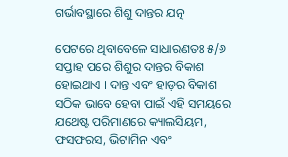ଗର୍ଭାବସ୍ଥାରେ ଶିଶୁ ଦାନ୍ତର ଯତ୍ନ

ପେଟରେ ଥିବାବେଳେ ସାଧାରଣତଃ ୫/୬ ସପ୍ତାହ ପରେ ଶିଶୁର ଦାନ୍ତର ବିକାଶ ହୋଇଥାଏ । ଦାନ୍ତ ଏବଂ ହାଡ଼ର ବିକାଶ ସଠିକ ଭାବେ ହେବା ପାଇଁ ଏହି ସମୟରେ ଯଥେଷ୍ଟ ପରିମାଣରେ କ୍ୟାଲସିୟମ, ଫସଫରସ, ଭିଟାମିନ ଏବଂ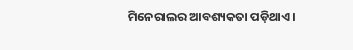ମିନେରାଲର ଆବଶ୍ୟକତା ପଡ଼ିଥାଏ ।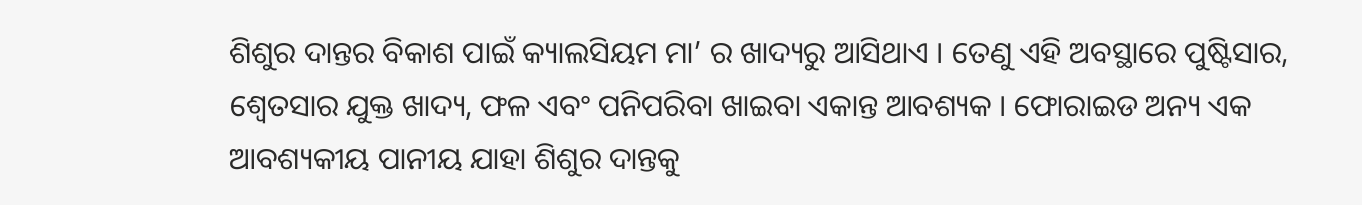ଶିଶୁର ଦାନ୍ତର ବିକାଶ ପାଇଁ କ୍ୟାଲସିୟମ ମା’ ର ଖାଦ୍ୟରୁ ଆସିଥାଏ । ତେଣୁ ଏହି ଅବସ୍ଥାରେ ପୁଷ୍ଟିସାର, ଶ୍ଵେତସାର ଯୁକ୍ତ ଖାଦ୍ୟ, ଫଳ ଏବଂ ପନିପରିବା ଖାଇବା ଏକାନ୍ତ ଆବଶ୍ୟକ । ଫୋରାଇଡ ଅନ୍ୟ ଏକ ଆବଶ୍ୟକୀୟ ପାନୀୟ ଯାହା ଶିଶୁର ଦାନ୍ତକୁ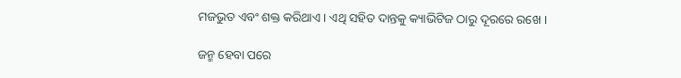ମଜଭୁତ ଏବଂ ଶକ୍ତ କରିଥାଏ । ଏଥି ସହିତ ଦାନ୍ତକୁ କ୍ୟାଭିଟିଜ ଠାରୁ ଦୂରରେ ରଖେ ।

ଜନ୍ମ ହେବା ପରେ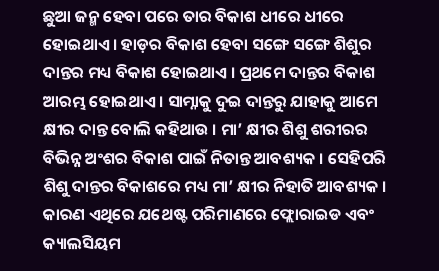ଛୁଆ ଜନ୍ମ ହେବା ପରେ ତାର ବିକାଶ ଧୀରେ ଧୀରେ ହୋଇଥାଏ । ହାଡ଼ର ବିକାଶ ହେବା ସଙ୍ଗେ ସଙ୍ଗେ ଶିଶୁର ଦାନ୍ତର ମଧ୍ୟ ବିକାଶ ହୋଇଥାଏ । ପ୍ରଥମେ ଦାନ୍ତର ବିକାଶ ଆରମ୍ଭ ହୋଇଥାଏ । ସାମ୍ନାକୁ ଦୁଇ ଦାନ୍ତରୁ ଯାହାକୁ ଆମେ କ୍ଷୀର ଦାନ୍ତ ବୋଲି କହିଥାଉ । ମା’ କ୍ଷୀର ଶିଶୁ ଶରୀରର ବିଭିନ୍ନ ଅଂଶର ବିକାଶ ପାଇଁ ନିତାନ୍ତ ଆବଶ୍ୟକ । ସେହିପରି ଶିଶୁ ଦାନ୍ତର ବିକାଶରେ ମଧ୍ୟ ମା’ କ୍ଷୀର ନିହାତି ଆବଶ୍ୟକ । କାରଣ ଏଥିରେ ଯଥେଷ୍ଟ ପରିମାଣରେ ଫ୍ଲୋରାଇଡ ଏବଂ କ୍ୟାଲସିୟମ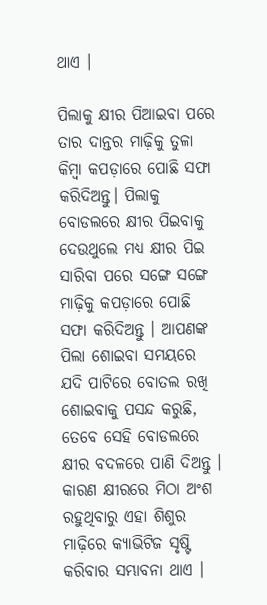ଥାଏ ।

ପିଲାକୁ କ୍ଷୀର ପିଆଇବା ପରେ ତାର ଦାନ୍ତର ମାଢ଼ିକୁ ତୁଳା କିମ୍ବା କପଡ଼ାରେ ପୋଛି ସଫା କରିଦିଅନ୍ତୁ। ପିଲାକୁ ବୋଡଲରେ କ୍ଷୀର ପିଇବାକୁ ଦେଉଥୁଲେ ମଧ୍ୟ କ୍ଷୀର ପିଇ ସାରିବା ପରେ ସଙ୍ଗେ ସଙ୍ଗେ ମାଢ଼ିକୁ କପଡ଼ାରେ ପୋଛି ସଫା କରିଦିଅନ୍ତୁ । ଆପଣଙ୍କ ପିଲା ଶୋଇବା ସମୟରେ ଯଦି ପାଟିରେ ବୋତଲ ରଖି ଶୋଇବାକୁ ପସନ୍ଦ କରୁଛି, ତେବେ ସେହି ବୋଡଲରେ କ୍ଷୀର ବଦଳରେ ପାଣି ଦିଅନ୍ତୁ । କାରଣ କ୍ଷୀରରେ ମିଠା ଅଂଶ ରହୁଥିବାରୁ ଏହା ଶିଶୁର ମାଢ଼ିରେ କ୍ୟାଭିଟିଜ ସୃଷ୍ଟି କରିବାର ସମ୍ଭାବନା ଥାଏ ।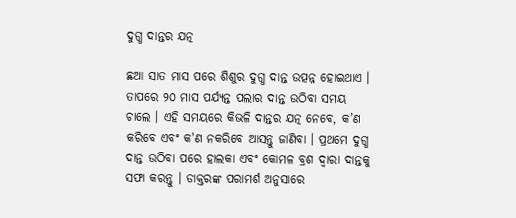ଦୁଗ୍ଧ ଦାନ୍ତର ଯତ୍ନ

ଛଆ ସାତ ମାସ ପରେ ଶିଶୁର ଦୁଗ୍ଧ ଦାନ୍ତ ଉତ୍ପନ୍ନ ହୋଇଥାଏ । ତାପରେ ୨୦ ମାସ ପର୍ଯ୍ୟନ୍ତ ପଲାର ଦାନ୍ତ ଉଠିବା ସମୟ ଚାଲେ । ଏହି ସମୟରେ କିଭଳି ଦାନ୍ତର ଯତ୍ନ ନେବେ, କ’ଣ କରିବେ ଏବଂ କ'ଣ ନକରିବେ ଆସନ୍ତୁ ଜାଣିବା । ପ୍ରଥମେ ଦୁଗ୍ଧ ଦାନ୍ତ ଉଠିବା ପରେ ହାଲକା ଏବଂ କୋମଳ ବ୍ରଶ ଦ୍ଵାରା ଦାନ୍ତକୁ ସଫା କରନ୍ତୁ । ଡାକ୍ତରଙ୍କ ପରାମର୍ଶ ଅନୁସାରେ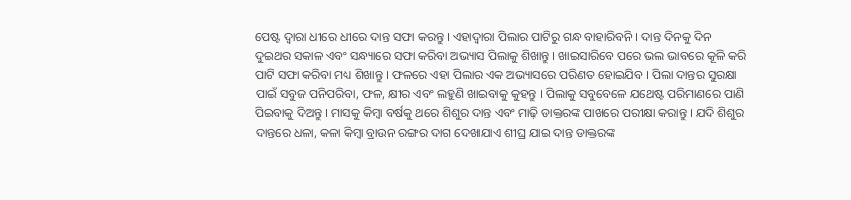ପେଷ୍ଟ ଦ୍ଵାରା ଧୀରେ ଧୀରେ ଦାନ୍ତ ସଫା କରନ୍ତୁ । ଏହାଦ୍ଵାରା ପିଲାର ପାଟିରୁ ଗନ୍ଧ ବାହାରିବନି । ଦାନ୍ତ ଦିନକୁ ଦିନ ଦୁଇଥର ସକାଳ ଏବଂ ସନ୍ଧ୍ୟାରେ ସଫା କରିବା ଅଭ୍ୟାସ ପିଲାକୁ ଶିଖାନ୍ତୁ । ଖାଇସାରିବେ ପରେ ଭଲ ଭାବରେ କୂଳି କରି ପାଟି ସଫା କରିବା ମଧ୍ୟ ଶିଖାନ୍ତୁ । ଫଳରେ ଏହା ପିଲାର ଏକ ଅଭ୍ୟାସରେ ପରିଣତ ହୋଇଯିବ । ପିଲା ଦାନ୍ତର ସୁରକ୍ଷା ପାଇଁ ସବୁଜ ପନିପରିବା, ଫଳ, କ୍ଷୀର ଏବଂ ଲହୁଣି ଖାଇବାକୁ କୁହନ୍ତୁ । ପିଲାକୁ ସବୁବେଳେ ଯଥେଷ୍ଟ ପରିମାଣରେ ପାଣି ପିଇବାକୁ ଦିଅନ୍ତୁ । ମାସକୁ କିମ୍ବା ବର୍ଷକୁ ଥରେ ଶିଶୁର ଦାନ୍ତ ଏବଂ ମାଢ଼ି ଡାକ୍ତରଙ୍କ ପାଖରେ ପରୀକ୍ଷା କରାନ୍ତୁ । ଯଦି ଶିଶୁର ଦାନ୍ତରେ ଧଳା, କଳା କିମ୍ବା ବ୍ରାଉନ ରଙ୍ଗର ଦାଗ ଦେଖାଯାଏ ଶୀଘ୍ର ଯାଇ ଦାନ୍ତ ଡାକ୍ତରଙ୍କ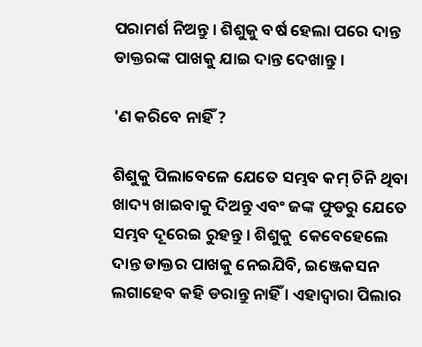ପରାମର୍ଶ ନିଅନ୍ତୁ । ଶିଶୁକୁ ବର୍ଷ ହେଲା ପରେ ଦାନ୍ତ ଡାକ୍ତରଙ୍କ ପାଖକୁ ଯାଇ ଦାନ୍ତ ଦେଖାନ୍ତୁ ।

'ଣ କରିବେ ନାହିଁ ?

ଶିଶୁକୁ ପିଲାବେଳେ ଯେତେ ସମ୍ଭବ କମ୍ ଚିନି ଥିବା ଖାଦ୍ୟ ଖାଇବାକୁ ଦିଅନ୍ତୁ ଏବଂ ଜଙ୍କ ଫୁଡରୁ ଯେତେ ସମ୍ଭବ ଦୂରେଇ ରୁହନ୍ତୁ । ଶିଶୁକୁ  କେବେହେଲେ ଦାନ୍ତ ଡାକ୍ତର ପାଖକୁ ନେଇଯିବି, ଇଞ୍ଜେକସନ ଲଗାହେବ କହି ଡରାନ୍ତୁ ନାହିଁ । ଏହାଦ୍ଵାରା ପିଲାର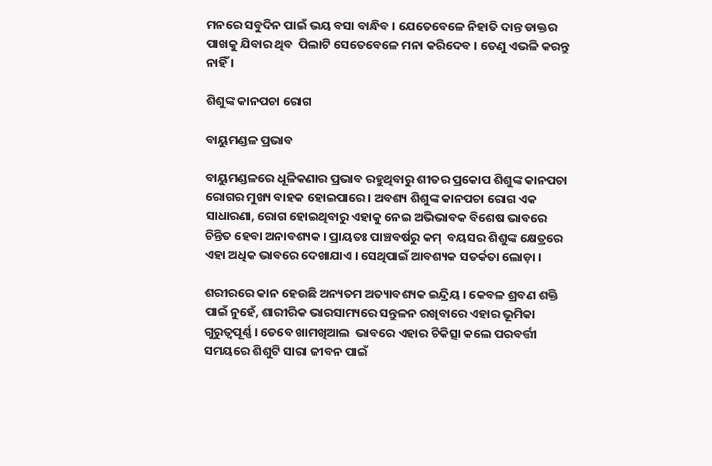ମନରେ ସବୁଦିନ ପାଇଁ ଭୟ ବସା ବାନ୍ଧିବ । ଯେତେବେଳେ ନିହାତି ଦାନ୍ତ ଡାକ୍ତର ପାଖକୁ ଯିବାର ଥିବ  ପିଲାଟି ସେତେବେଳେ ମନା କରିଦେବ । ତେଣୁ ଏଭଳି କରନ୍ତୁ ନାହିଁ ।

ଶିଶୁଙ୍କ କାନପଚା ରୋଗ

ବାୟୁମଣ୍ଡଳ ପ୍ରଭାବ

ବାୟୁମଣ୍ଡଳରେ ଧୂଳିକଣାର ପ୍ରଭାବ ରହୁଥିବାରୁ ଶୀତର ପ୍ରକୋପ ଶିଶୁଙ୍କ କାନପଚା ରୋଗର ମୁଖ୍ୟ ବାହକ ହୋଇପାରେ । ଅବଶ୍ୟ ଶିଶୁଙ୍କ କାନପଚା ରୋଗ ଏକ ସାଧାରଣା, ରୋଗ ହୋଇଥିବାରୁ ଏହାକୁ ନେଇ ଅଭିଭାବକ ବିଶେଷ ଭାବରେ ଚିନ୍ତିତ ହେବା ଅନାବଶ୍ୟକ । ପ୍ରାୟତଃ ପାଞ୍ଚବର୍ଷରୁ କମ୍  ବୟସର ଶିଶୁଙ୍କ କ୍ଷେତ୍ରରେ ଏହା ଅଧିକ ଭାବରେ ଦେଖାଯାଏ । ସେଥିପାଇଁ ଆବଶ୍ୟକ ସତର୍କତା ଲୋଡ଼ା ।

ଶରୀରରେ କାନ ହେଉଛି ଅନ୍ୟତମ ଅତ୍ୟାବଶ୍ୟକ ଇନ୍ଦ୍ରିୟ । କେବଳ ଶ୍ରବଣ ଶକ୍ତି ପାଇଁ ନୁହେଁ, ଶାରୀରିକ ଭାରସାମ୍ୟରେ ସନ୍ତୁଳନ ରଖିବାରେ ଏହାର ଭୂମିକା ଗୁରୁତ୍ଵପୂର୍ଣ୍ଣ । ତେବେ ଖାମଖିଆଲ  ଭାବରେ ଏହାର ଚିକିତ୍ସା କଲେ ପରବର୍ତ୍ତୀ ସମୟରେ ଶିଶୁଟି ସାରା ଜୀବନ ପାଇଁ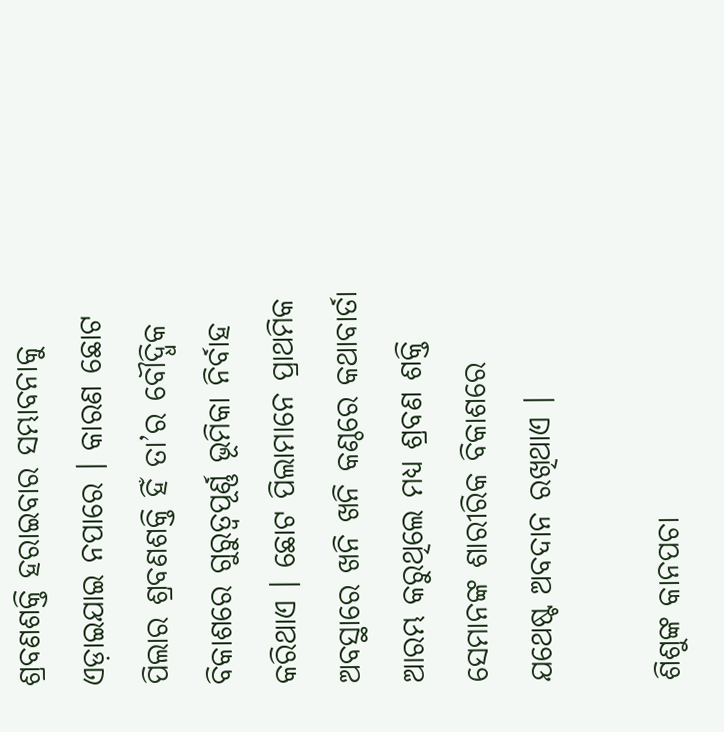ଶ୍ରବଣଶକ୍ତି ହରାଇବାର ସମ୍ଭାବନାକୁ ଏଡ଼ାଇଯାଇ ନପାରେ । କାରଣ ଛୋଟ ପିଲାର ଶ୍ରବଣଶକ୍ତି ହିଁ ତା’ର ବୌଦ୍ଧିକ ବିକାଶରେ ଗୁରୁତ୍ଵପୂର୍ଣ୍ଣ ଭୂମିକା ନିର୍ବାହ କରିଥାଏ । ଛୋଟ ପିଲାମାନେ ପ୍ରାଥମିକ ଅବସ୍ଥାରେ ଖନି ଖନି କଣ୍ଠରେ କଥାବାର୍ତା ଆରମ୍ଭ କରୁଥିଲେ ମଧ୍ୟ ଶ୍ରବଣ ଶକ୍ତି ସେମାନଙ୍କ ଶାରୀରିକ ବିକାଶରେ ଯଥେଷ୍ଟ ଅବଦାନ ରଖିଥାଏ ।

ଶିଶୁଙ୍କ କାନପଚା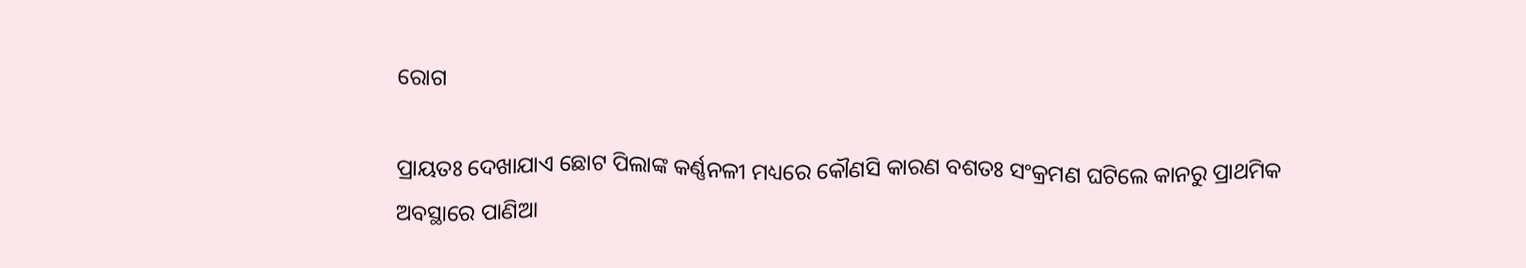ରୋଗ

ପ୍ରାୟତଃ ଦେଖାଯାଏ ଛୋଟ ପିଲାଙ୍କ କର୍ଣ୍ଣନଳୀ ମଧ୍ୟରେ କୌଣସି କାରଣ ବଶତଃ ସଂକ୍ରମଣ ଘଟିଲେ କାନରୁ ପ୍ରାଥମିକ ଅବସ୍ଥାରେ ପାଣିଆ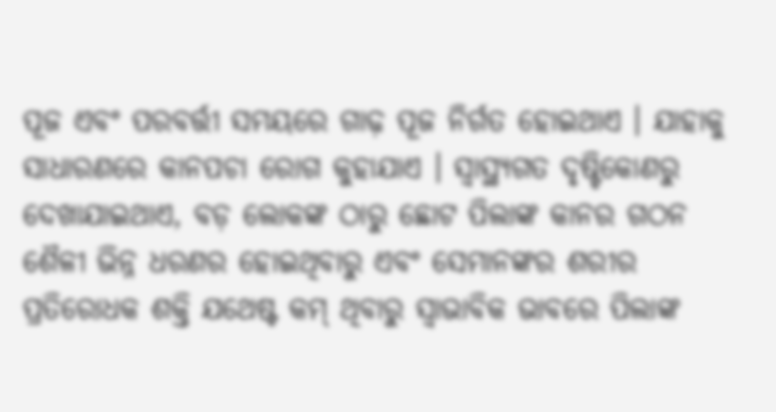ପୂଜ ଏବଂ ପରବର୍ତ୍ତୀ ସମୟରେ ଗାଢ଼ ପୂଜ ନିର୍ଗତ ହୋଇଥାଏ । ଯାହାକୁ ସାଧାରଣରେ କାନପଚା ରୋଗ କୁହାଯାଏ । ସ୍ଵାସ୍ଥ୍ୟଗତ ଦୃଷ୍ଟିକୋଣରୁ ଦେଖାଯାଇଥାଏ, ବଡ଼ ଲୋକଙ୍କ ଠାରୁ ଛୋଟ ପିଲାଙ୍କ କାନର ଗଠନ ଶୈଳୀ ଭିନ୍ନ ଧରଣର ହୋଇଥିବାରୁ ଏବଂ ସେମାନଙ୍କର ଶରୀର ପ୍ରତିରୋଧକ ଶକ୍ତି ଯଥେଷ୍ଟ କମ୍ ଥିବାରୁ ସ୍ଵାଭାବିକ ଭାବରେ ପିଲାଙ୍କ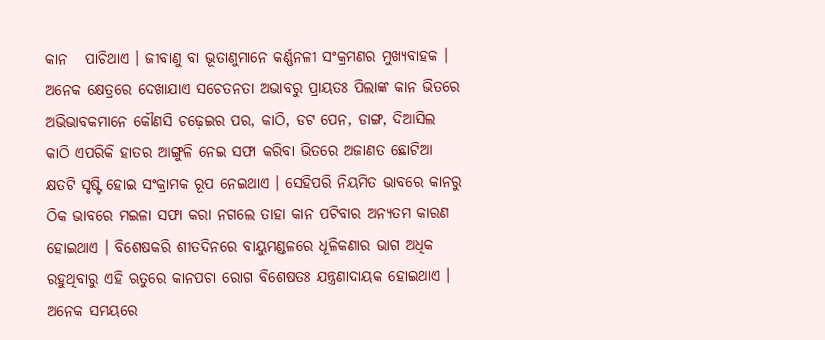କାନ   ପାଚିଥାଏ । ଜୀବାଣୁ ବା ଭୂତାଣୁମାନେ କର୍ଣ୍ଣନଳୀ ସଂକ୍ରମଣର ମୁଖ୍ୟବାହକ । ଅନେକ କ୍ଷେତ୍ରରେ ଦେଖାଯାଏ ସଚେତନତା ଅଭାବରୁ ପ୍ରାୟତଃ ପିଲାଙ୍କ କାନ ଭିତରେ ଅଭିଭାବକମାନେ କୌଣସି ଚଢ଼େଇର ପର, କାଠି, ଡଟ ପେନ, ଡାଙ୍ଗ, ଦିଆସିଲ କାଠି ଏପରିକି ହାତର ଆଙ୍ଗୁଳି ନେଇ ସଫା କରିବା ଭିତରେ ଅଜାଣତ ଛୋଟିଆ କ୍ଷତଟି ସୃଷ୍ଟି ହୋଇ ସଂକ୍ରାମକ ରୂପ ନେଇଥାଏ । ସେହିପରି ନିୟମିତ ଭାବରେ କାନରୁ ଠିକ ଭାବରେ ମଇଳା ସଫା କରା ନଗଲେ ତାହା କାନ ପଟିବାର ଅନ୍ୟତମ କାରଣ ହୋଇଥାଏ । ବିଶେଷକରି ଶୀତଦିନରେ ବାୟୁମଣ୍ଡଳରେ ଧୂଳିକଣାର ଭାଗ ଅଧିକ ରହୁଥିବାରୁ ଏହି ଋତୁରେ କାନପଚା ରୋଗ ବିଶେଷତଃ ଯନ୍ତ୍ରଣାଦାୟକ ହୋଇଥାଏ । ଅନେକ ସମୟରେ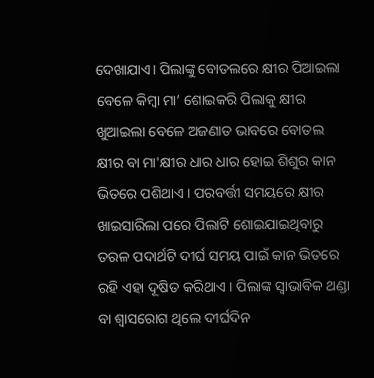ଦେଖାଯାଏ। ପିଲାଙ୍କୁ ବୋତଲରେ କ୍ଷୀର ପିଆଇଲା ବେଳେ କିମ୍ବା ମା’ ଶୋଇକରି ପିଲାକୁ କ୍ଷୀର ଖୁଆଇଲା ବେଳେ ଅଜଣାତ ଭାବରେ ବୋତଲ କ୍ଷୀର ବା ମା'କ୍ଷୀର ଧାର ଧାର ହୋଇ ଶିଶୁର କାନ ଭିତରେ ପଶିଥାଏ । ପରବର୍ତ୍ତୀ ସମୟରେ କ୍ଷୀର ଖାଇସାରିଲା ପରେ ପିଲାଟି ଶୋଇଯାଇଥିବାରୁ ତରଳ ପଦାର୍ଥଟି ଦୀର୍ଘ ସମୟ ପାଇଁ କାନ ଭିତରେ ରହି ଏହା ଦୂଷିତ କରିଥାଏ । ପିଲାଙ୍କ ସ୍ଵାଭାବିକ ଥଣ୍ଡା ବା ଶ୍ଵାସରୋଗ ଥିଲେ ଦୀର୍ଘଦିନ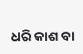ଧରି କାଶ ବା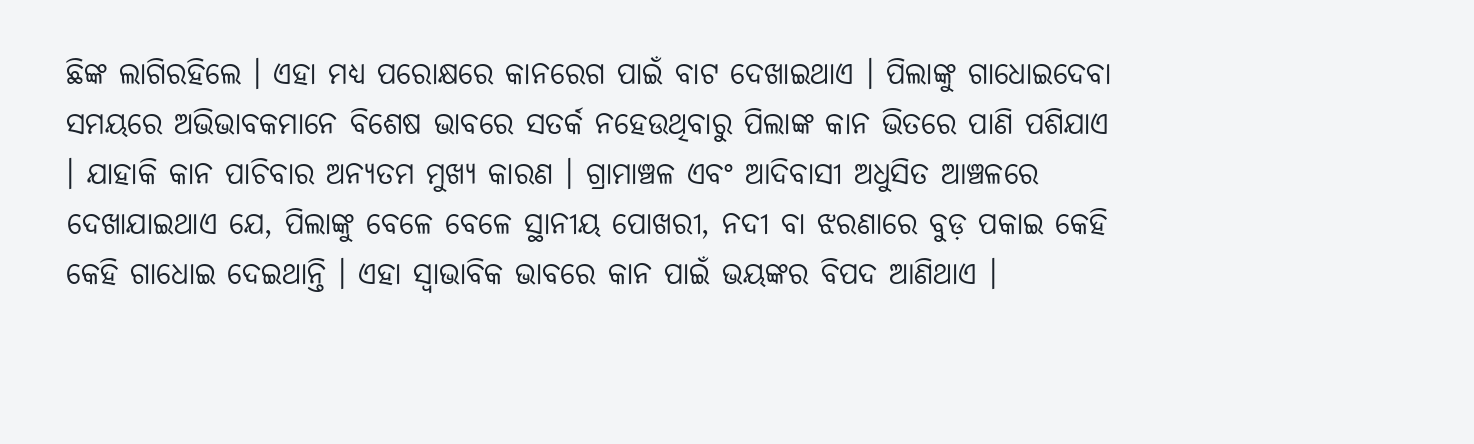ଛିଙ୍କ ଲାଗିରହିଲେ । ଏହା ମଧ୍ୟ ପରୋକ୍ଷରେ କାନରେଗ ପାଇଁ ବାଟ ଦେଖାଇଥାଏ । ପିଲାଙ୍କୁ ଗାଧୋଇଦେବା ସମୟରେ ଅଭିଭାବକମାନେ ବିଶେଷ ଭାବରେ ସତର୍କ ନହେଉଥିବାରୁ ପିଲାଙ୍କ କାନ ଭିତରେ ପାଣି ପଶିଯାଏ । ଯାହାକି କାନ ପାଚିବାର ଅନ୍ୟତମ ମୁଖ୍ୟ କାରଣ । ଗ୍ରାମାଞ୍ଚଳ ଏବଂ ଆଦିବାସୀ ଅଧୁସିତ ଆଞ୍ଚଳରେ ଦେଖାଯାଇଥାଏ ଯେ, ପିଲାଙ୍କୁ ବେଳେ ବେଳେ ସ୍ଥାନୀୟ ପୋଖରୀ, ନଦୀ ବା ଝରଣାରେ ବୁଡ଼ ପକାଇ କେହି କେହି ଗାଧୋଇ ଦେଇଥାନ୍ତି । ଏହା ସ୍ଵାଭାବିକ ଭାବରେ କାନ ପାଇଁ ଭୟଙ୍କର ବିପଦ ଆଣିଥାଏ ।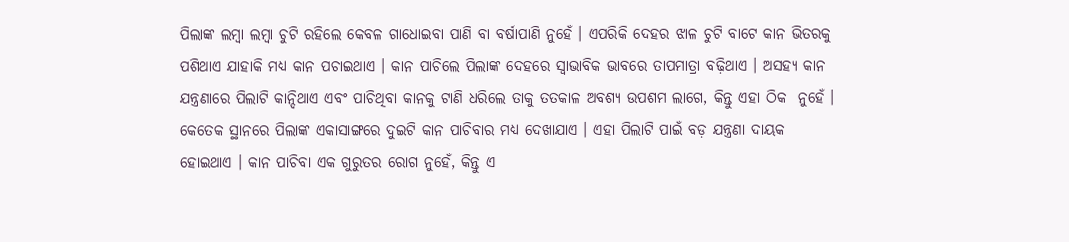ପିଲାଙ୍କ ଲମ୍ବା ଲମ୍ବା ଚୁଟି ରହିଲେ କେବଳ ଗାଧୋଇବା ପାଣି ବା ବର୍ଷାପାଣି ନୁହେଁ । ଏପରିକି ଦେହର ଝାଳ ଚୁଟି ବାଟେ କାନ ଭିତରକୁ ପଶିଥାଏ ଯାହାକି ମଧ୍ୟ କାନ ପଚାଇଥାଏ । କାନ ପାଚିଲେ ପିଲାଙ୍କ ଦେହରେ ସ୍ଵାଭାବିକ ଭାବରେ ତାପମାତ୍ରା ବଢ଼ିଥାଏ । ଅସହ୍ୟ କାନ ଯନ୍ତ୍ରଣାରେ ପିଲାଟି କାନ୍ଦିଥାଏ ଏବଂ ପାଚିଥିବା କାନକୁ ଟାଣି ଧରିଲେ ତାକୁ ତତକାଳ ଅବଶ୍ୟ ଉପଶମ ଲାଗେ, କିନ୍ତୁ ଏହା ଠିକ  ନୁହେଁ । କେତେକ ସ୍ଥାନରେ ପିଲାଙ୍କ ଏକାସାଙ୍ଗରେ ଦୁଇଟି କାନ ପାଚିବାର ମଧ୍ୟ ଦେଖାଯାଏ । ଏହା ପିଲାଟି ପାଇଁ ବଡ଼ ଯନ୍ତ୍ରଣା ଦାୟକ ହୋଇଥାଏ । କାନ ପାଚିବା ଏକ ଗୁରୁତର ରୋଗ ନୁହେଁ, କିନ୍ତୁ ଏ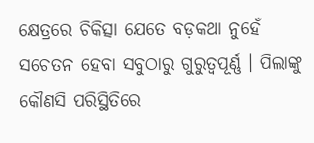କ୍ଷେତ୍ରରେ ଚିକିତ୍ସା ଯେତେ ବଡ଼କଥା ନୁହେଁ ସଚେତନ ହେବା ସବୁଠାରୁ ଗୁରୁତ୍ଵପୂର୍ଣ୍ଣ । ପିଲାଙ୍କୁ କୌଣସି ପରିସ୍ଥିତିରେ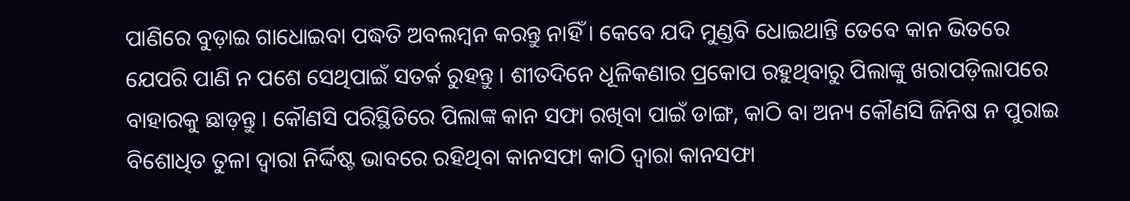ପାଣିରେ ବୁଡ଼ାଇ ଗାଧୋଇବା ପଦ୍ଧତି ଅବଲମ୍ବନ କରନ୍ତୁ ନାହିଁ । କେବେ ଯଦି ମୁଣ୍ଡବି ଧୋଇଥାନ୍ତି ତେବେ କାନ ଭିତରେ ଯେପରି ପାଣି ନ ପଶେ ସେଥିପାଇଁ ସତର୍କ ରୁହନ୍ତୁ । ଶୀତଦିନେ ଧୂଳିକଣାର ପ୍ରକୋପ ରହୁଥିବାରୁ ପିଲାଙ୍କୁ ଖରାପଡ଼ିଲାପରେ ବାହାରକୁ ଛାଡ଼ନ୍ତୁ । କୌଣସି ପରିସ୍ଥିତିରେ ପିଲାଙ୍କ କାନ ସଫା ରଖିବା ପାଇଁ ଡାଙ୍ଗ, କାଠି ବା ଅନ୍ୟ କୌଣସି ଜିନିଷ ନ ପୁରାଇ ବିଶୋଧିତ ତୁଳା ଦ୍ଵାରା ନିର୍ଦ୍ଦିଷ୍ଟ ଭାବରେ ରହିଥିବା କାନସଫା କାଠି ଦ୍ଵାରା କାନସଫା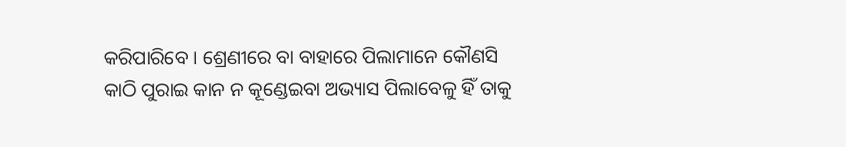କରିପାରିବେ । ଶ୍ରେଣୀରେ ବା ବାହାରେ ପିଲାମାନେ କୌଣସି କାଠି ପୁରାଇ କାନ ନ କୂଣ୍ଡେଇବା ଅଭ୍ୟାସ ପିଲାବେଳୁ ହିଁ ତାକୁ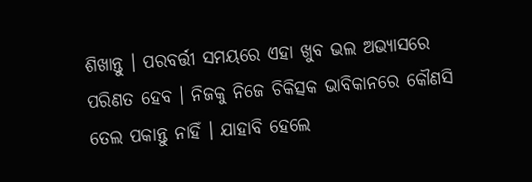ଶିଖାନ୍ତୁ । ପରବର୍ତ୍ତୀ ସମୟରେ ଏହା ଖୁବ ଭଲ ଅଭ୍ୟାସରେ ପରିଣତ ହେବ । ନିଜକୁ ନିଜେ ଚିକିତ୍ସକ ଭାବିକାନରେ କୌଣସି ତେଲ ପକାନ୍ତୁ ନାହିଁ । ଯାହାବି ହେଲେ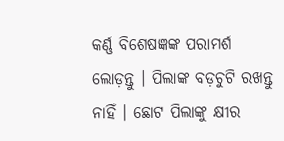କର୍ଣ୍ଣ ବିଶେଷଜ୍ଞଙ୍କ ପରାମର୍ଶ ଲୋଡ଼ନ୍ତୁ । ପିଲାଙ୍କ ବଡ଼ଚୁଟି ରଖନ୍ତୁ ନାହିଁ । ଛୋଟ ପିଲାଙ୍କୁ କ୍ଷୀର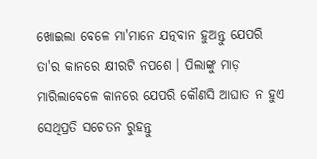ଖୋଇଲା ବେଳେ ମା'ମାନେ ଯତ୍ନବାନ ହୁଅନ୍ତୁ ଯେପରି ତା'ର କାନରେ କ୍ଷୀରଟି ନପଶେ । ପିଲାଙ୍କୁ ମାଡ଼ ମାରିଲାବେଳେ କାନରେ ଯେପରି କୌଣସି ଆଘାତ ନ ହୁଏ ସେଥିପ୍ରତି ସଚେତନ ରୁହନ୍ତୁ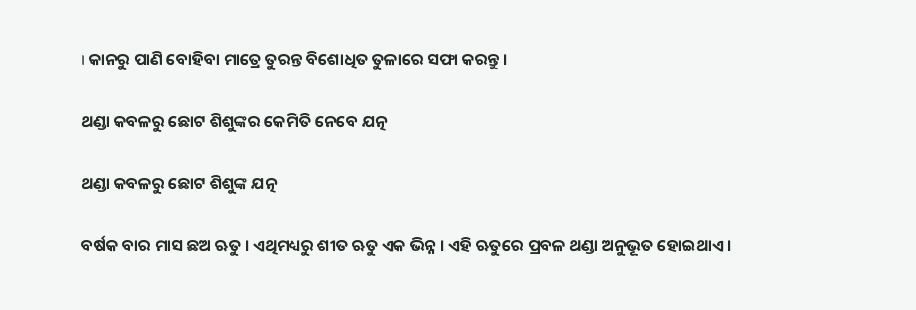। କାନରୁ ପାଣି ବୋହିବା ମାତ୍ରେ ତୁରନ୍ତ ବିଶୋଧିତ ତୁଳାରେ ସଫା କରନ୍ତୁ ।

ଥଣ୍ଡା କବଳରୁ ଛୋଟ ଶିଶୁଙ୍କର କେମିତି ନେବେ ଯତ୍ନ

ଥଣ୍ଡା କବଳରୁ ଛୋଟ ଶିଶୁଙ୍କ ଯତ୍ନ

ବର୍ଷକ ବାର ମାସ ଛଅ ଋତୁ । ଏଥିମଧ୍ୟରୁ ଶୀତ ଋତୁ ଏକ ଭିନ୍ନ । ଏହି ଋତୁରେ ପ୍ରବଳ ଥଣ୍ଡା ଅନୁଭୂତ ହୋଇଥାଏ ।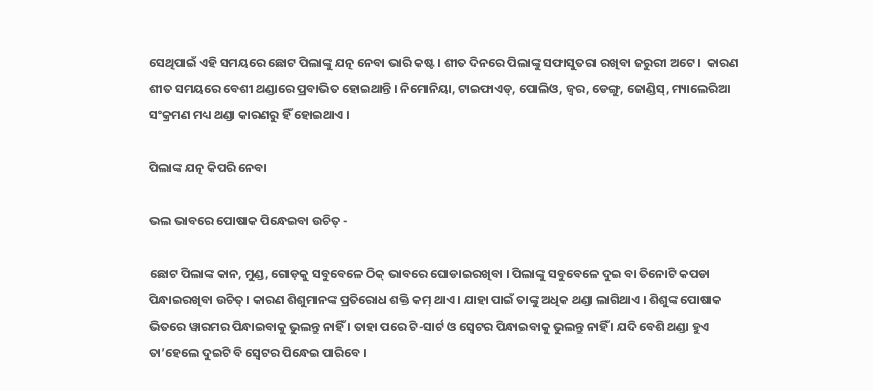ସେଥିପାଇଁ ଏହି ସମୟରେ ଛୋଟ ପିଲାଙ୍କୁ ଯତ୍ନ ନେବା ଭାରି କଷ୍ଟ । ଶୀତ ଦିନରେ ପିଲାଙ୍କୁ ସଫାସୁତରା ରଖିବା ଜରୁରୀ ଅଟେ ।  କାରଣ ଶୀତ ସମୟରେ ବେଶୀ ଥଣ୍ଡାରେ ପ୍ରବାଭିତ ହୋଇଥାନ୍ତି । ନିମୋନିୟା, ଟାଇଫାଏଡ୍, ପୋଲିଓ, ଜ୍ୱର, ଡେଙ୍ଗୁ, ଜୋଣ୍ଡିସ୍, ମ୍ୟାଲେରିଆ ସଂକ୍ରମଣ ମଧ୍ୟ ଥଣ୍ଡା କାରଣରୁ ହିଁ ହୋଇଥାଏ ।

ପିଲାଙ୍କ ଯତ୍ନ କିପରି ନେବା

ଭଲ ଭାବରେ ପୋଷାକ ପିନ୍ଧେଇବା ଉଚିତ୍ -

ଛୋଟ ପିଲାଙ୍କ କାନ, ମୁଣ୍ଡ, ଗୋଡ଼କୁ ସବୁବେଳେ ଠିକ୍ ଭାବରେ ଘୋଡାଇରଖିବା । ପିଲାଙ୍କୁ ସବୁବେଳେ ଦୁଇ ବା ତିନୋଟି କପଡା ପିନ୍ଧାଇରଖିବା ଉଚିତ୍ । କାରଣ ଶିଶୁମାନଙ୍କ ପ୍ରତିରୋଧ ଶକ୍ତି କମ୍ ଥାଏ । ଯାହା ପାଇଁ ତାଙ୍କୁ ଅଧିକ ଥଣ୍ଡା ଲାଗିଥାଏ । ଶିଶୁଙ୍କ ପୋଷାକ ଭିତରେ ୱାରମର ପିନ୍ଧାଇବାକୁ ଭୁଲନ୍ତୁ ନାହିଁ । ତାହା ପରେ ଟି-ସାର୍ଟ ଓ ସ୍ୱେଟର ପିନ୍ଧାଇବାକୁ ଭୁଲନ୍ତୁ ନାହିଁ । ଯଦି ବେଶି ଥଣ୍ଡା ହୁଏ ତା’ହେଲେ ଦୁଇଟି ବି ସ୍ୱେଟର ପିନ୍ଧେଇ ପାରିବେ ।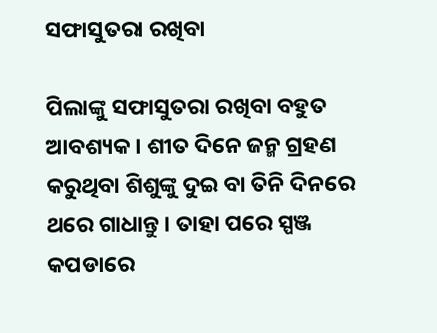ସଫାସୁତରା ରଖିବା

ପିଲାଙ୍କୁ ସଫାସୁତରା ରଖିବା ବହୁତ ଆବଶ୍ୟକ । ଶୀତ ଦିନେ ଜନ୍ମ ଗ୍ରହଣ କରୁଥିବା ଶିଶୁଙ୍କୁ ଦୁଇ ବା ତିନି ଦିନରେ ଥରେ ଗାଧାନ୍ତୁ । ତାହା ପରେ ସ୍ପଞ୍ଜ କପଡାରେ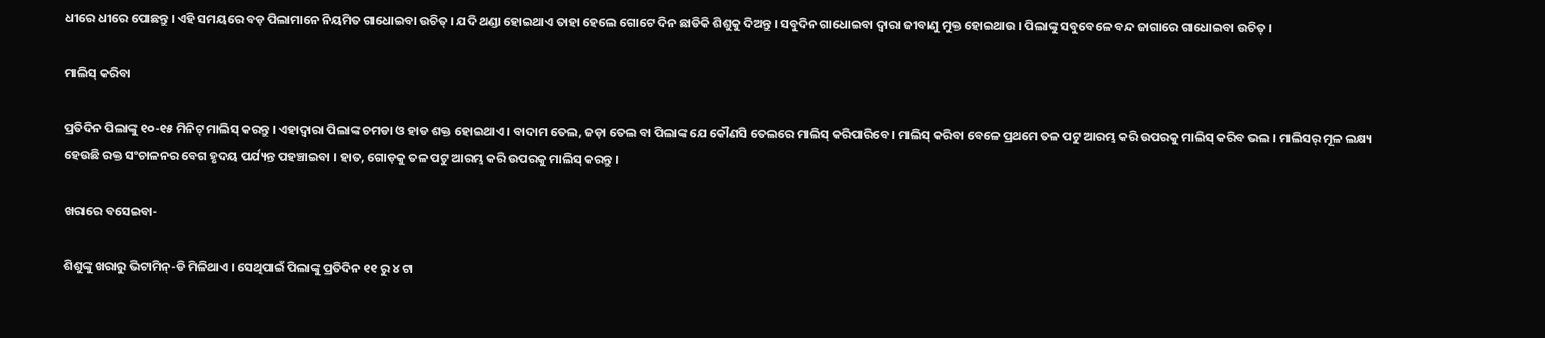ଧୀରେ ଧୀରେ ପୋଛନ୍ତୁ । ଏହି ସମୟରେ ବଡ଼ ପିଲାମାନେ ନିୟମିତ ଗାଧୋଇବା ଉଚିତ୍ । ଯଦି ଥଣ୍ଡା ହୋଇଥାଏ ତାହା ହେଲେ ଗୋଟେ ଦିନ ଛାଡିକି ଶିଶୁକୁ ଦିଅନ୍ତୁ । ସବୁଦିନ ଗାଧୋଇବା ଦ୍ୱାରା ଜୀବାଣୁ ମୁକ୍ତ ହୋଇଥାଉ । ପିଲାଙ୍କୁ ସବୁବେଳେ ବନ୍ଦ ଜାଗାରେ ଗାଧୋଇବା ଉଚିତ୍ ।

ମାଲିସ୍ କରିବା

ପ୍ରତିଦିନ ପିଲାଙ୍କୁ ୧୦-୧୫ ମିନିଟ୍ ମାଲିସ୍ କରନ୍ତୁ । ଏହାଦ୍ୱାରା ପିଲାଙ୍କ ଚମଡା ଓ ହାଡ ଶକ୍ତ ହୋଇଥାଏ । ବାଦାମ ତେଲ, ଜଡ଼ା ତେଲ ବା ପିଲାଙ୍କ ଯେ କୌଣସି ତେଲରେ ମାଲିସ୍ କରିପାରିବେ । ମାଲିସ୍ କରିବା ବେଳେ ପ୍ରଥମେ ତଳ ପଟୁ ଆରମ୍ଭ କରି ଉପରକୁ ମାଲିସ୍ କରିବ ଭଲ । ମାଲିସର୍ ମୂଳ ଲକ୍ଷ୍ୟ ହେଉଛି ରକ୍ତ ସଂଚାଳନର ବେଗ ହୃଦୟ ପର୍ଯ୍ୟନ୍ତ ପହଞ୍ଚାଇବା । ହାତ, ଗୋଡ଼କୁ ତଳ ପଟୁ ଆରମ୍ଭ କରି ଉପରକୁ ମାଲିସ୍ କରନ୍ତୁ ।

ଖରାରେ ବସେଇବା-

ଶିଶୁଙ୍କୁ ଖରାରୁ ଭିଟାମିନ୍-ଡି ମିଳିଥାଏ । ସେଥିପାଇଁ ପିଲାଙ୍କୁ ପ୍ରତିଦିନ ୧୧ ରୁ ୪ ଟା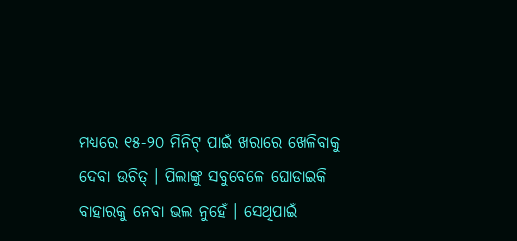ମଧ୍ୟରେ ୧୫-୨୦ ମିନିଟ୍ ପାଇଁ ଖରାରେ ଖେଳିବାକୁ ଦେବା ଉଚିତ୍ । ପିଲାଙ୍କୁ ସବୁବେଳେ ଘୋଡାଇକି ବାହାରକୁ ନେବା ଭଲ ନୁହେଁ । ସେଥିପାଇଁ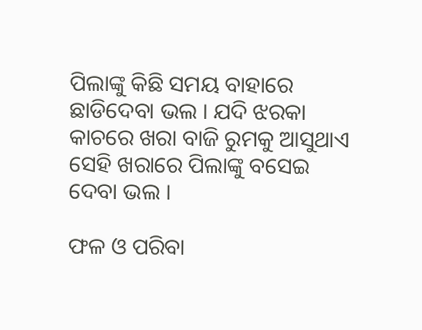ପିଲାଙ୍କୁ କିଛି ସମୟ ବାହାରେ ଛାଡିଦେବା ଭଲ । ଯଦି ଝରକା କାଚରେ ଖରା ବାଜି ରୁମକୁ ଆସୁଥାଏ ସେହି ଖରାରେ ପିଲାଙ୍କୁ ବସେଇ ଦେବା ଭଲ ।

ଫଳ ଓ ପରିବା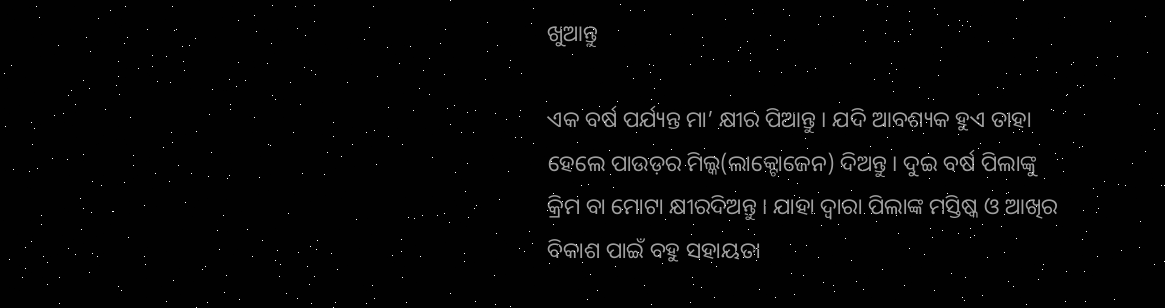ଖୁଆନ୍ତୁ

ଏକ ବର୍ଷ ପର୍ଯ୍ୟନ୍ତ ମା’ କ୍ଷୀର ପିଆନ୍ତୁ । ଯଦି ଆବଶ୍ୟକ ହୁଏ ତାହା ହେଲେ ପାଉଡ଼ର ମିଲ୍କ(ଲାକ୍ଟୋଜେନ) ଦିଅନ୍ତୁ । ଦୁଇ ବର୍ଷ ପିଲାଙ୍କୁ କ୍ରିମ ବା ମୋଟା କ୍ଷୀରଦିଅନ୍ତୁ । ଯାହା ଦ୍ୱାରା ପିଲାଙ୍କ ମସ୍ତିଷ୍କ ଓ ଆଖିର ବିକାଶ ପାଇଁ ବହୁ ସହାୟତା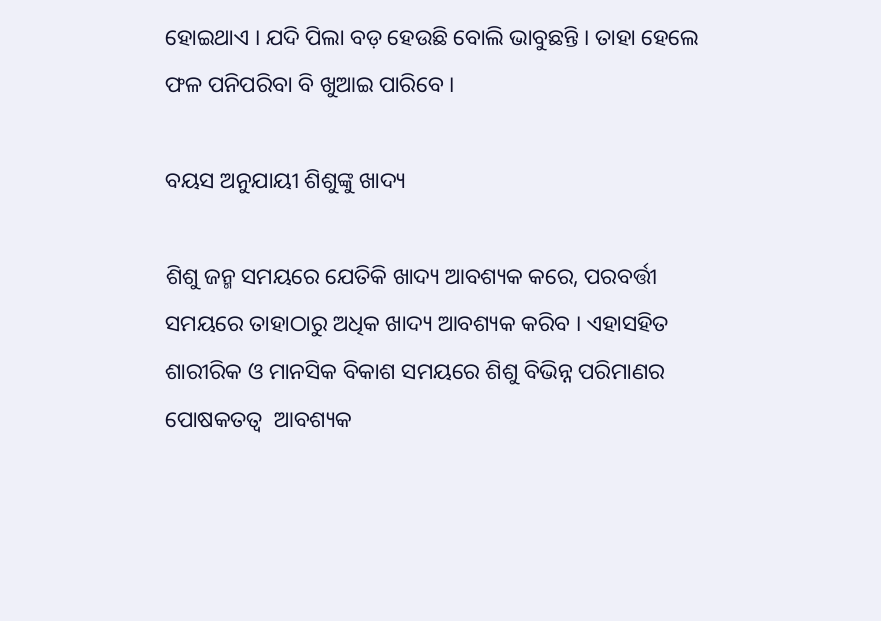ହୋଇଥାଏ । ଯଦି ପିଲା ବଡ଼ ହେଉଛି ବୋଲି ଭାବୁଛନ୍ତି । ତାହା ହେଲେ ଫଳ ପନିପରିବା ବି ଖୁଆଇ ପାରିବେ ।

ବୟସ ଅନୁଯାୟୀ ଶିଶୁଙ୍କୁ ଖାଦ୍ୟ

ଶିଶୁ ଜନ୍ମ ସମୟରେ ଯେତିକି ଖାଦ୍ୟ ଆବଶ୍ୟକ କରେ, ପରବର୍ତ୍ତୀ ସମୟରେ ତାହାଠାରୁ ଅଧିକ ଖାଦ୍ୟ ଆବଶ୍ୟକ କରିବ । ଏହାସହିତ ଶାରୀରିକ ଓ ମାନସିକ ବିକାଶ ସମୟରେ ଶିଶୁ ବିଭିନ୍ନ ପରିମାଣର ପୋଷକତତ୍ଵ  ଆବଶ୍ୟକ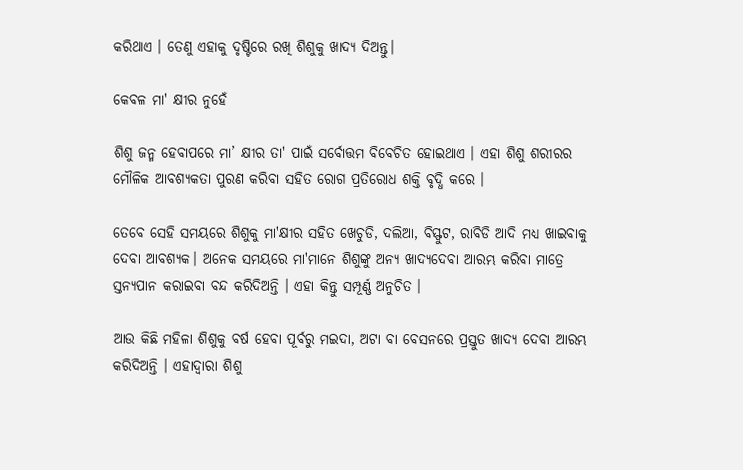କରିଥାଏ । ତେଣୁ ଏହାକୁ ଦୃଷ୍ଟିରେ ରଖି ଶିଶୁକୁ ଖାଦ୍ୟ ଦିଅନ୍ତୁ।

କେବଳ ମା' କ୍ଷୀର ନୁହେଁ

ଶିଶୁ ଜନ୍ମ ହେବାପରେ ମା’ କ୍ଷୀର ତା' ପାଇଁ ସର୍ବୋତ୍ତମ ବିବେଚିତ ହୋଇଥାଏ । ଏହା ଶିଶୁ ଶରୀରର ମୌଳିକ ଆବଶ୍ୟକତା ପୁରଣ କରିବା ସହିତ ରୋଗ ପ୍ରତିରୋଧ ଶକ୍ତି ବୃଦ୍ଧି କରେ ।

ତେବେ ସେହି ସମୟରେ ଶିଶୁକୁ ମା'କ୍ଷୀର ସହିତ ଖେଚୁଡି, ଦଲିଆ, ବିସ୍ଫୁଟ, ରାବିଡି ଆଦି ମଧ୍ୟ ଖାଇବାକୁ ଦେବା ଆବଶ୍ୟକ। ଅନେକ ସମୟରେ ମା'ମାନେ ଶିଶୁଙ୍କୁ ଅନ୍ୟ ଖାଦ୍ୟଦେବା ଆରମ୍ଭ କରିବା ମାତ୍ରେ ସ୍ତନ୍ୟପାନ କରାଇବା ବନ୍ଦ କରିଦିଅନ୍ତି । ଏହା କିନ୍ତୁ ସମ୍ପୂର୍ଣ୍ଣ ଅନୁଚିତ ।

ଆଉ କିଛି ମହିଳା ଶିଶୁକୁ ବର୍ଷ ହେବା ପୂର୍ବରୁ ମଇଦା, ଅଟା ବା ବେସନରେ ପ୍ରସ୍ତୁତ ଖାଦ୍ୟ ଦେବା ଆରମ୍ଭ କରିଦିଅନ୍ତି । ଏହାଦ୍ଵାରା ଶିଶୁ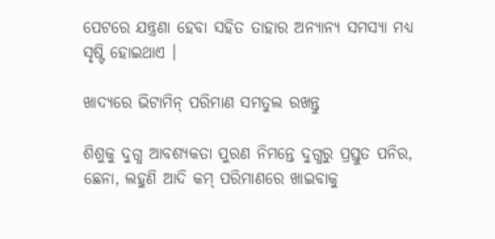ପେଟରେ ଯନ୍ତ୍ରଣା ହେବା ସହିତ ତାହାର ଅନ୍ୟାନ୍ୟ ସମସ୍ୟା ମଧ୍ୟ ସୃଷ୍ଟି ହୋଇଥାଏ ।

ଖାଦ୍ୟରେ ଭିଟାମିନ୍ ପରିମାଣ ସମତୁଲ ରଖନ୍ତୁ

ଶିଶୁକୁ ଦୁଗ୍ଧ ଆବଶ୍ୟକତା ପୁରଣ ନିମନ୍ତେ ଦୁଗ୍ଧରୁ ପ୍ରସ୍ତୁତ ପନିର, ଛେନା, ଲହୁଣି ଆଦି କମ୍ ପରିମାଣରେ ଖାଇବାକୁ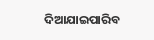ଦିଆଯାଇପାରିବ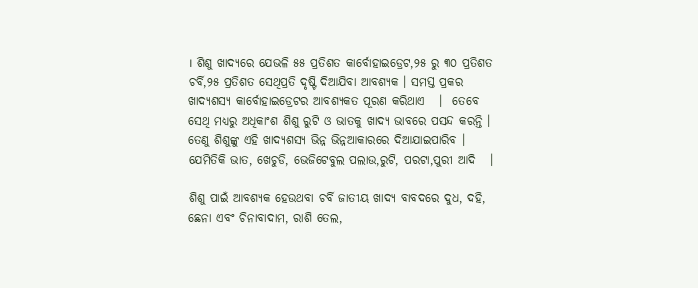। ଶିଶୁ ଖାଦ୍ୟରେ ଯେଭଳି ୫୫ ପ୍ରତିଶତ କାର୍ବୋହାଇଡ୍ରେଟ,୨୫ ରୁ ୩୦ ପ୍ରତିଶତ ଚର୍ବି,୨୫ ପ୍ରତିଶତ ସେଥିପ୍ରତି ଦୃଷ୍ଟି ଦିଆଯିବା ଆବଶ୍ୟକ । ସମସ୍ତ ପ୍ରକର ଖାଦ୍ୟଶସ୍ୟ କାର୍ବୋହାଇଡ୍ରେଟର ଆବଶ୍ୟକତ ପୂରଣ କରିଥାଏ   ।  ତେବେ ସେଥି ମଧ୍ୟରୁ ଅଧିକାଂଶ ଶିଶୁ ରୁଟି ଓ ଭାତକୁ ଖାଦ୍ୟ ଭାବରେ ପସନ୍ଦ କରନ୍ତି । ତେଣୁ ଶିଶୁଙ୍କୁ ଏହି ଖାଦ୍ୟଶସ୍ୟ ଭିନ୍ନ ଭିନ୍ନଆକାରରେ ଦିଆଯାଇପାରିବ । ଯେମିତିକି ଭାତ, ଖେଚୁଡି, ଭେଜିଟେବୁଲ ପଲାଉ,ରୁଟି, ପରଟା,ପୁରୀ ଆଦି   ।

ଶିଶୁ ପାଇଁ ଆବଶ୍ୟକ ହେଉଥବା ଚର୍ବି ଜାତୀୟ ଖାଦ୍ୟ ବାବଦରେ ଦୁଧ, ଦହି, ଛେନା ଏବଂ ଚିନାବାଦାମ, ରାଶି ତେଲ,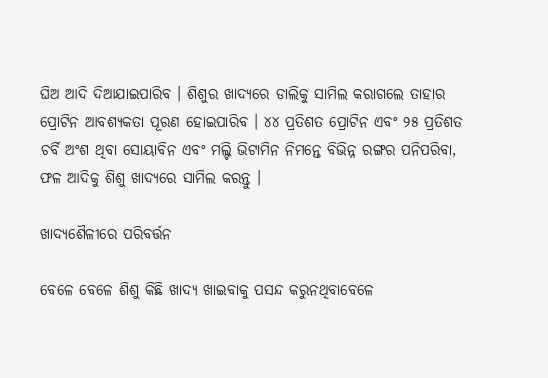ଘିଅ ଆଦି ଦିଆଯାଇପାରିବ । ଶିଶୁର ଖାଦ୍ୟରେ ଡାଲିକୁ ସାମିଲ କରାଗଲେ ତାହାର ପ୍ରୋଟିନ ଆବଶ୍ୟକତା ପୂରଣ ହୋଇପାରିବ । ୪୪ ପ୍ରତିଶତ ପ୍ରୋଟିନ ଏବଂ ୨୫ ପ୍ରତିଶତ ଚର୍ବି ଅଂଶ ଥିବା ସୋୟାବିନ ଏବଂ ମଲ୍ଟି ଭିଟାମିନ ନିମନ୍ତେ ବିଭିନ୍ନ ରଙ୍ଗର ପନିପରିବା, ଫଳ ଆଦିକୁ ଶିଶୁ ଖାଦ୍ୟରେ ସାମିଲ କରନ୍ତୁ ।

ଖାଦ୍ୟଶୈଳୀରେ ପରିବର୍ତ୍ତନ

ବେଳେ ବେଳେ ଶିଶୁ କିଛି ଖାଦ୍ୟ ଖାଇବାକୁ ପସନ୍ଦ କରୁନଥିବାବେଳେ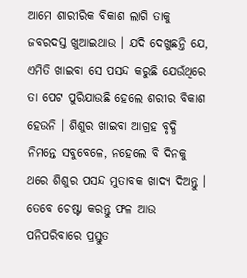ଆମେ ଶାରୀରିକ ବିକାଶ ଲାଗି ତାକୁ ଜବରଦସ୍ତ ଖୁଆଇଥାଉ । ଯଦି ଦେଖୁଛନ୍ତି ଯେ, ଏମିତି ଖାଇବା ସେ ପସନ୍ଦ କରୁଛି ଯେଉଁଥିରେ ତା ପେଟ ପୁରିଯାଉଛି ହେଲେ ଶରୀର ବିକାଶ ହେଉନି । ଶିଶୁର ଖାଇବା ଆଗ୍ରହ ବୃଦ୍ଧି ନିମନ୍ତେ ସବୁବେଳେ, ନହେଲେ ବି ଦିନକୁ ଥରେ ଶିଶୁର ପସନ୍ଦ ମୁତାବକ ଖାଦ୍ୟ ଦିଅନ୍ତୁ । ତେବେ ଚେଷ୍ଟା କରନ୍ତୁ ଫଳ ଆଉ ପନିପରିବାରେ ପ୍ରସ୍ତୁତ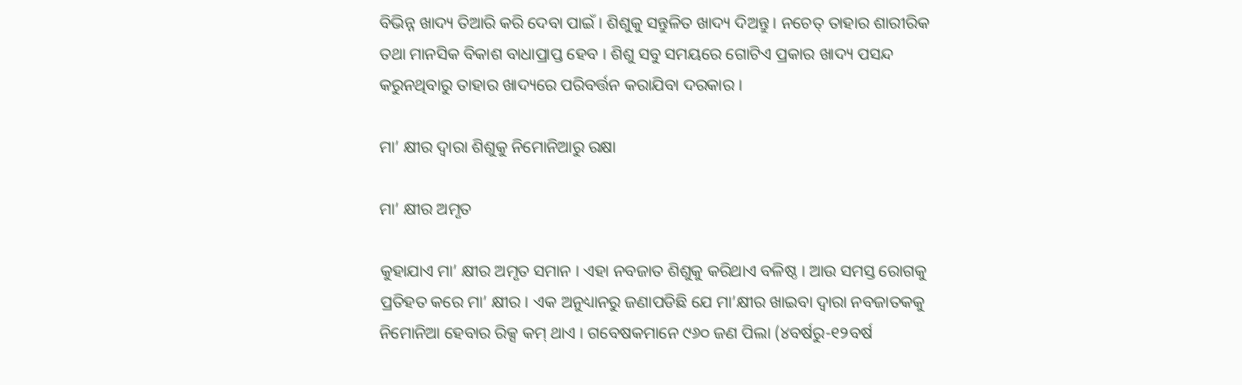ବିଭିନ୍ନ ଖାଦ୍ୟ ତିଆରି କରି ଦେବା ପାଇଁ । ଶିଶୁକୁ ସନ୍ତୁଳିତ ଖାଦ୍ୟ ଦିଅନ୍ତୁ । ନଚେତ୍ ତାହାର ଶାରୀରିକ ତଥା ମାନସିକ ବିକାଶ ବାଧାପ୍ରାପ୍ତ ହେବ । ଶିଶୁ ସବୁ ସମୟରେ ଗୋଟିଏ ପ୍ରକାର ଖାଦ୍ୟ ପସନ୍ଦ କରୁନଥିବାରୁ ତାହାର ଖାଦ୍ୟରେ ପରିବର୍ତ୍ତନ କରାଯିବା ଦରକାର ।

ମା’ କ୍ଷୀର ଦ୍ୱାରା ଶିଶୁକୁ ନିମୋନିଆରୁ ରକ୍ଷା

ମା’ କ୍ଷୀର ଅମୃତ

କୁହାଯାଏ ମା’ କ୍ଷୀର ଅମୃତ ସମାନ । ଏହା ନବଜାତ ଶିଶୁକୁ କରିଥାଏ ବଳିଷ୍ଠ । ଆଉ ସମସ୍ତ ରୋଗକୁ ପ୍ରତିହତ କରେ ମା’ କ୍ଷୀର । ଏକ ଅନୁଧ୍ୟାନରୁ ଜଣାପଡିଛି ଯେ ମା’କ୍ଷୀର ଖାଇବା ଦ୍ୱାରା ନବଜାତକକୁ ନିମୋନିଆ ହେବାର ରିକ୍ସ କମ୍ ଥାଏ । ଗବେଷକମାନେ ୯୬୦ ଜଣ ପିଲା (୪ବର୍ଷରୁ-୧୨ବର୍ଷ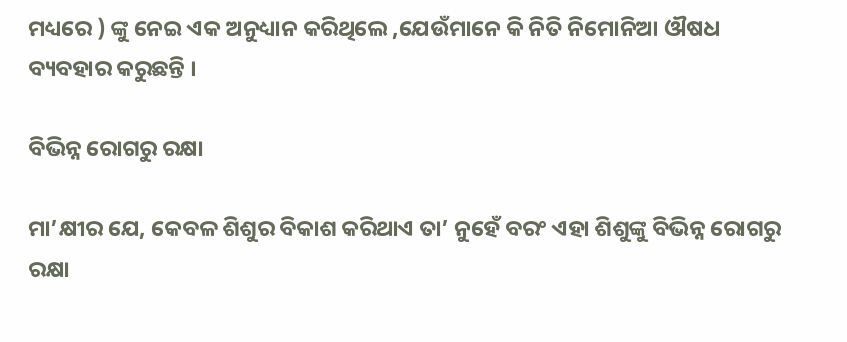ମଧ୍ୟରେ ) ଙ୍କୁ ନେଇ ଏକ ଅନୁଧ୍ୟାନ କରିଥିଲେ ,ଯେଉଁମାନେ କି ନିତି ନିମୋନିଆ ଔଷଧ ବ୍ୟବହାର କରୁଛନ୍ତି ।

ବିଭିନ୍ନ ରୋଗରୁ ରକ୍ଷା

ମା’କ୍ଷୀର ଯେ, କେବଳ ଶିଶୁର ବିକାଶ କରିଥାଏ ତା’ ନୁହେଁ ବରଂ ଏହା ଶିଶୁଙ୍କୁ ବିଭିନ୍ନ ରୋଗରୁ ରକ୍ଷା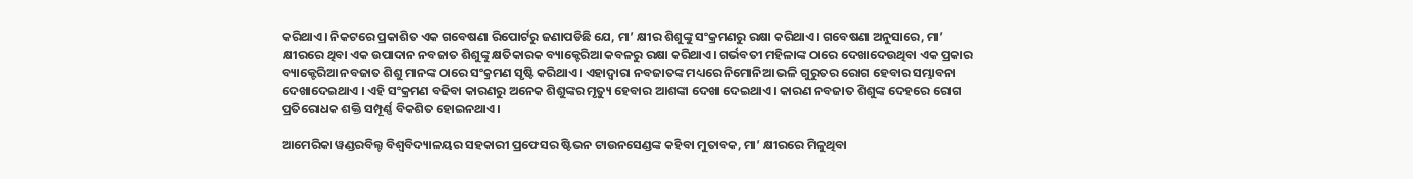କରିଥାଏ। ନିକଟରେ ପ୍ରକାଶିତ ଏକ ଗବେଷଣା ରିପୋର୍ଟରୁ ଜଣାପଡିଛି ଯେ, ମା’ କ୍ଷୀର ଶିଶୁଙ୍କୁ ସଂକ୍ରମଣରୁ ରକ୍ଷା କରିଥାଏ। ଗବେଷଣା ଅନୁସାରେ, ମା’ କ୍ଷୀରରେ ଥିବା ଏକ ଉପାଦାନ ନବଜାତ ଶିଶୁଙ୍କୁ କ୍ଷତିକାରକ ବ୍ୟାକ୍ଟେରିଆ କବଳରୁ ରକ୍ଷା କରିଥାଏ। ଗର୍ଭବତୀ ମହିଳାଙ୍କ ଠାରେ ଦେଖାଦେଉଥିବା ଏକ ପ୍ରକାର ବ୍ୟାକ୍ଟେରିଆ ନବଜାତ ଶିଶୁ ମାନଙ୍କ ଠାରେ ସଂକ୍ରମଣ ସୃଷ୍ଟି କରିଥାଏ । ଏହାଦ୍ୱାରା ନବଜାତଙ୍କ ମଧ୍ୟରେ ନିମୋନିଆ ଭଳି ଗୁରୁତର ରୋଗ ହେବାର ସମ୍ଭାବନା ଦେଖାଦେଇଥାଏ । ଏହି ସଂକ୍ରମଣ ବଢିବା କାରଣରୁ ଅନେକ ଶିଶୁଙ୍କର ମୃତ୍ୟୁ ହେବାର ଆଶଙ୍କା ଦେଖା ଦେଇଥାଏ । କାରଣ ନବଜାତ ଶିଶୁଙ୍କ ଦେହରେ ରୋଗ ପ୍ରତିରୋଧକ ଶକ୍ତି ସମ୍ପୂର୍ଣ୍ଣ ବିକଶିତ ହୋଇନଥାଏ ।

ଆମେରିକା ୱଣ୍ଡରବିଲ୍ଟ ବିଶ୍ୱବିଦ୍ୟାଳୟର ସହକାରୀ ପ୍ରଫେସର ଷ୍ଟିଭନ ଟାଉନସେଣ୍ଡଙ୍କ କହିବା ମୁତାବକ, ମା’ କ୍ଷୀରରେ ମିଳୁଥିବା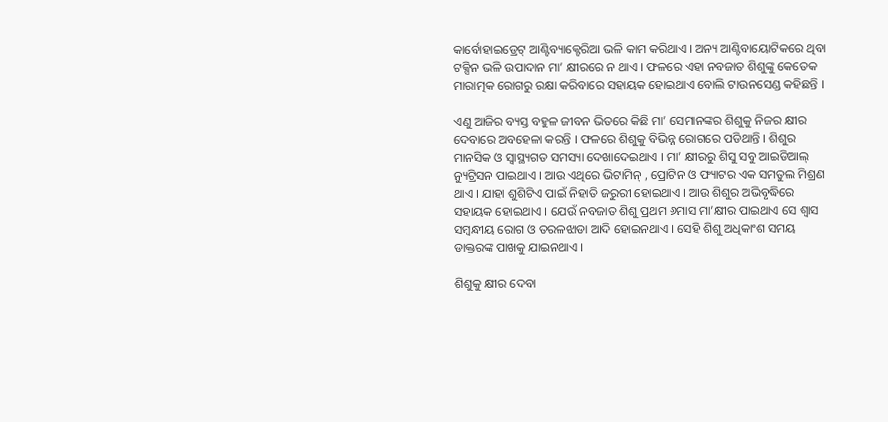କାର୍ବୋହାଇଡ୍ରେଟ୍ ଆଣ୍ଟିବ୍ୟାକ୍ଟେରିଆ ଭଳି କାମ କରିଥାଏ । ଅନ୍ୟ ଆଣ୍ଟିବାୟୋଟିକରେ ଥିବା ଟକ୍ସିନ ଭଳି ଉପାଦାନ ମା’ କ୍ଷୀରରେ ନ ଥାଏ । ଫଳରେ ଏହା ନବଜାତ ଶିଶୁଙ୍କୁ କେତେକ ମାରାତ୍ମକ ରୋଗରୁ ରକ୍ଷା କରିବାରେ ସହାୟକ ହୋଇଥାଏ ବୋଲି ଟାଉନସେଣ୍ଡ କହିଛନ୍ତି ।

ଏଣୁ ଆଜିର ବ୍ୟସ୍ତ ବହୁଳ ଜୀବନ ଭିତରେ କିଛି ମା’ ସେମାନଙ୍କର ଶିଶୁକୁ ନିଜର କ୍ଷୀର ଦେବାରେ ଅବହେଳା କରନ୍ତି । ଫଳରେ ଶିଶୁକୁ ବିଭିନ୍ନ ରୋଗରେ ପଡିଥାନ୍ତି । ଶିଶୁର ମାନସିକ ଓ ସ୍ୱାସ୍ଥ୍ୟଗତ ସମସ୍ୟା ଦେଖାଦେଇଥାଏ । ମା’ କ୍ଷୀରରୁ ଶିସୁ ସବୁ ଆଇଡିଆଲ୍ ନ୍ୟୁଟ୍ରିସନ ପାଇଥାଏ । ଆଉ ଏଥିରେ ଭିଟାମିନ୍ , ପ୍ରୋଟିନ ଓ ଫ୍ୟାଟର ଏକ ସମତୁଲ ମିଶ୍ରଣ ଥାଏ । ଯାହା ଶୁଶିଟିଏ ପାଇଁ ନିହାତି ଜରୁରୀ ହୋଇଥାଏ । ଆଉ ଶିଶୁର ଅଭିବୃଦ୍ଧିରେ ସହାୟକ ହୋଇଥାଏ । ଯେଉଁ ନବଜାତ ଶିଶୁ ପ୍ରଥମ ୬ମାସ ମା’କ୍ଷୀର ପାଇଥାଏ ସେ ଶ୍ୱାସ ସମ୍ବନ୍ଧୀୟ ରୋଗ ଓ ତରଳଝାଡା ଆଦି ହୋଇନଥାଏ । ସେହି ଶିଶୁ ଅଧିକାଂଶ ସମୟ ଡାକ୍ତରଙ୍କ ପାଖକୁ ଯାଇନଥାଏ ।

ଶିଶୁକୁ କ୍ଷୀର ଦେବା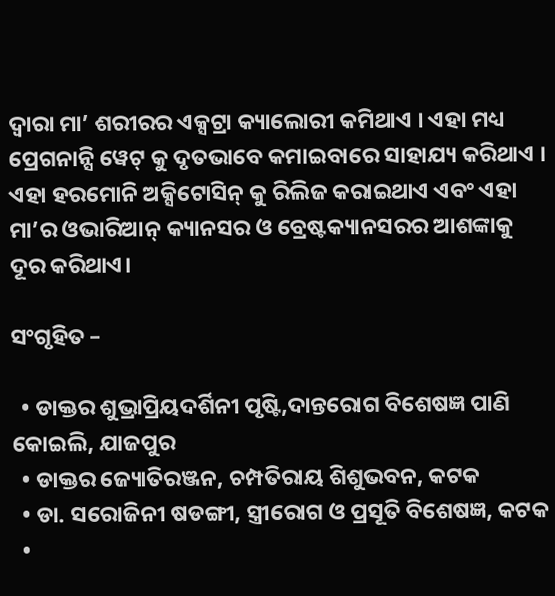ଦ୍ୱାରା ମା’ ଶରୀରର ଏକ୍ସଟ୍ରା କ୍ୟାଲୋରୀ କମିଥାଏ । ଏହା ମଧ୍ୟ ପ୍ରେଗନାନ୍ସି ୱେଟ୍ କୁ ଦୃତଭାବେ କମାଇବାରେ ସାହାଯ୍ୟ କରିଥାଏ । ଏହା ହରମୋନି ଅକ୍ସିଟୋସିନ୍ କୁ ରିଲିଜ କରାଇଥାଏ ଏବଂ ଏହା ମା’ର ଓଭାରିଆନ୍ କ୍ୟାନସର ଓ ବ୍ରେଷ୍ଟକ୍ୟାନସରର ଆଶଙ୍କାକୁ ଦୂର କରିଥାଏ।

ସଂଗୃହିତ –

  • ଡାକ୍ତର ଶୁଭ୍ରାପ୍ରିୟଦର୍ଶିନୀ ପୃଷ୍ଟି,ଦାନ୍ତରୋଗ ବିଶେଷଜ୍ଞ ପାଣି କୋଇଲି, ଯାଜପୁର
  • ଡାକ୍ତର ଜ୍ୟୋତିରଞ୍ଜନ, ଚମ୍ପତିରାୟ ଶିଶୁଭବନ, କଟକ
  • ଡା. ସରୋଜିନୀ ଷଡଙ୍ଗୀ, ସ୍ତ୍ରୀରୋଗ ଓ ପ୍ରସୂତି ବିଶେଷଜ୍ଞ, କଟକ
  •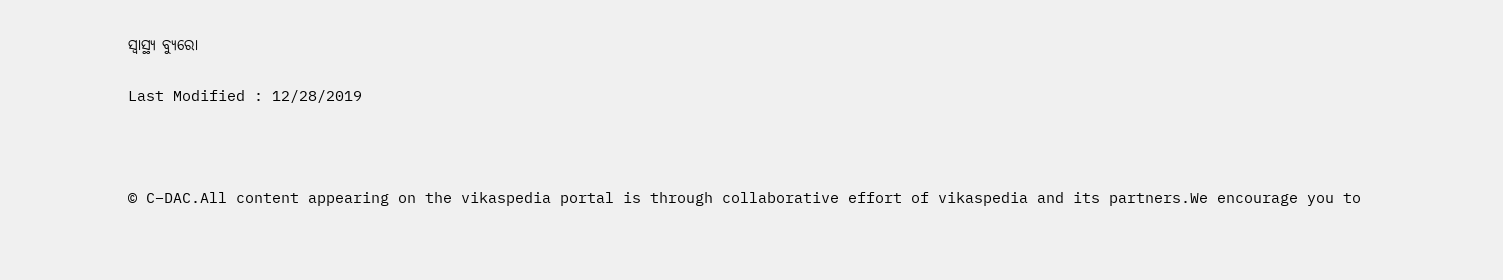ସ୍ୱାସ୍ଥ୍ୟ ବ୍ୟୁରୋ

Last Modified : 12/28/2019



© C–DAC.All content appearing on the vikaspedia portal is through collaborative effort of vikaspedia and its partners.We encourage you to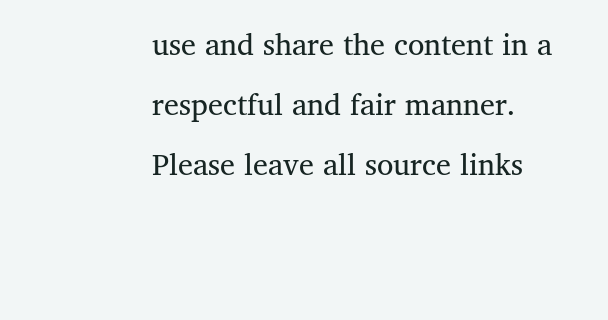use and share the content in a respectful and fair manner. Please leave all source links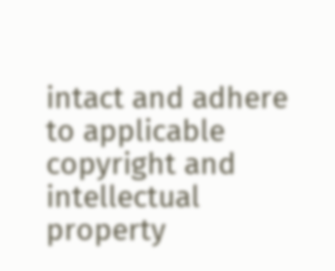intact and adhere to applicable copyright and intellectual property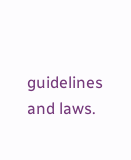guidelines and laws.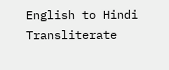English to Hindi Transliterate